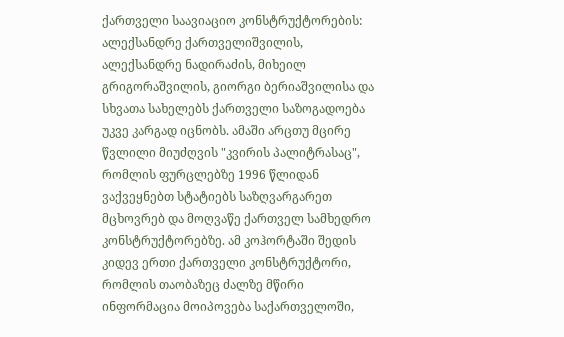ქართველი საავიაციო კონსტრუქტორების: ალექსანდრე ქართველიშვილის, ალექსანდრე ნადირაძის, მიხეილ გრიგორაშვილის, გიორგი ბერიაშვილისა და სხვათა სახელებს ქართველი საზოგადოება უკვე კარგად იცნობს. ამაში არცთუ მცირე წვლილი მიუძღვის "კვირის პალიტრასაც", რომლის ფურცლებზე 1996 წლიდან ვაქვეყნებთ სტატიებს საზღვარგარეთ მცხოვრებ და მოღვაწე ქართველ სამხედრო კონსტრუქტორებზე. ამ კოჰორტაში შედის კიდევ ერთი ქართველი კონსტრუქტორი, რომლის თაობაზეც ძალზე მწირი ინფორმაცია მოიპოვება საქართველოში,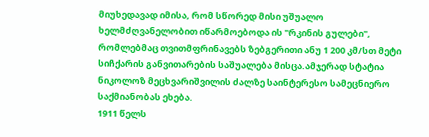მიუხედავად იმისა, რომ სწორედ მისი უშუალო ხელმძღვანელობით იწარმოებოდა ის "რკინის გულები", რომლებმაც თვითმფრინავებს ზებგერითი ანუ 1 200 კმ/სთ მეტი სიჩქარის განვითარების საშუალება მისცა.ამჯერად სტატია ნიკოლოზ მეცხვარიშვილის ძალზე საინტერესო სამეცნიერო საქმიანობას ეხება.
1911 წელს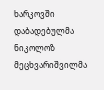ხარკოვში დაბადებულმა ნიკოლოზ მეცხვარიშვილმა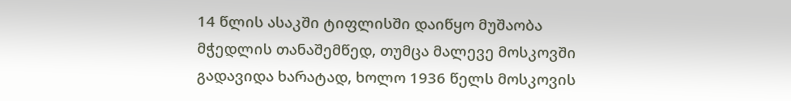14 წლის ასაკში ტიფლისში დაიწყო მუშაობა მჭედლის თანაშემწედ, თუმცა მალევე მოსკოვში გადავიდა ხარატად, ხოლო 1936 წელს მოსკოვის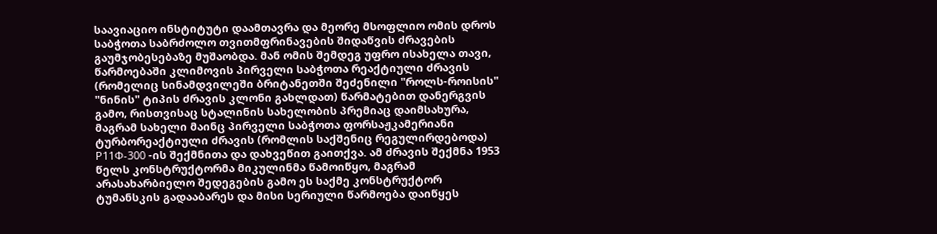საავიაციო ინსტიტუტი დაამთავრა და მეორე მსოფლიო ომის დროს საბჭოთა საბრძოლო თვითმფრინავების შიდაწვის ძრავების გაუმჯობესებაზე მუშაობდა. მან ომის შემდეგ უფრო ისახელა თავი, წარმოებაში კლიმოვის პირველი საბჭოთა რეაქტიული ძრავის (რომელიც სინამდვილეში ბრიტანეთში შეძენილი "როლს-როისის" "ნინის" ტიპის ძრავის კლონი გახლდათ) წარმატებით დანერგვის გამო, რისთვისაც სტალინის სახელობის პრემიაც დაიმსახურა, მაგრამ სახელი მაინც პირველი საბჭოთა ფორსაჟკამერიანი ტურბორეაქტიული ძრავის (რომლის საქშენიც რეგულირდებოდა) Р11Ф-300 -ის შექმნითა და დახვეწით გაითქვა. ამ ძრავის შექმნა 1953 წელს კონსტრუქტორმა მიკულინმა წამოიწყო, მაგრამ არასახარბიელო შედეგების გამო ეს საქმე კონსტრუქტორ ტუმანსკის გადააბარეს და მისი სერიული წარმოება დაიწყეს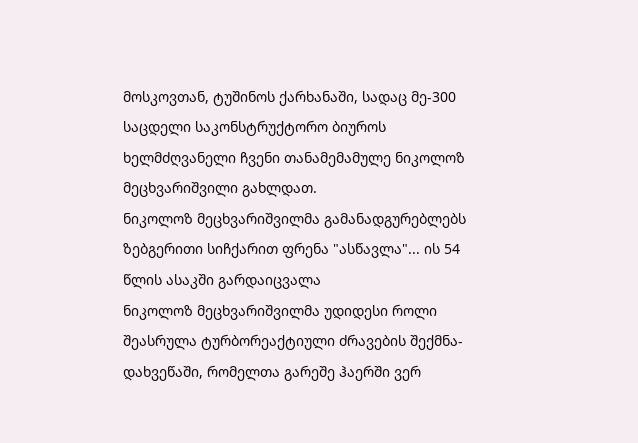მოსკოვთან, ტუშინოს ქარხანაში, სადაც მე-300 საცდელი საკონსტრუქტორო ბიუროს ხელმძღვანელი ჩვენი თანამემამულე ნიკოლოზ მეცხვარიშვილი გახლდათ.
ნიკოლოზ მეცხვარიშვილმა გამანადგურებლებს ზებგერითი სიჩქარით ფრენა "ასწავლა"... ის 54 წლის ასაკში გარდაიცვალა
ნიკოლოზ მეცხვარიშვილმა უდიდესი როლი შეასრულა ტურბორეაქტიული ძრავების შექმნა-დახვეწაში, რომელთა გარეშე ჰაერში ვერ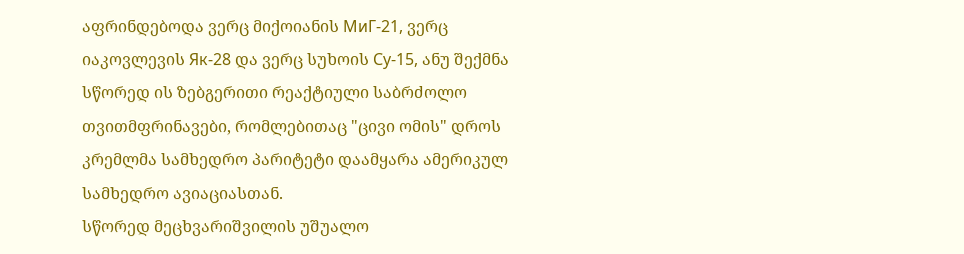აფრინდებოდა ვერც მიქოიანის МиГ-21, ვერც იაკოვლევის Як-28 და ვერც სუხოის Су-15, ანუ შექმნა სწორედ ის ზებგერითი რეაქტიული საბრძოლო თვითმფრინავები, რომლებითაც "ცივი ომის" დროს კრემლმა სამხედრო პარიტეტი დაამყარა ამერიკულ სამხედრო ავიაციასთან.
სწორედ მეცხვარიშვილის უშუალო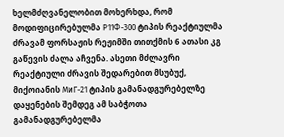ხელმძღვანელობით მოხერხდა, რომ მოდიფიცირებულმა Р11Ф-300 ტიპის რეაქტიულმა ძრავამ ფორსაჟის რეჟიმში თითქმის 6 ათასი კგ გაწევის ძალა აჩვენა. ასეთი მძლავრი რეაქტიული ძრავის შედარებით მსუბუქ, მიქოიანის МиГ-21 ტიპის გამანადგურებელზე დაყენების შემდეგ ამ საბჭოთა გამანადგურებელმა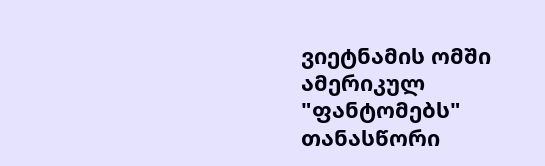ვიეტნამის ომში ამერიკულ "ფანტომებს" თანასწორი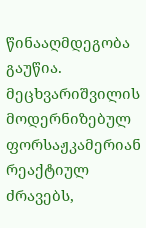წინააღმდეგობა გაუწია.
მეცხვარიშვილის მოდერნიზებულ ფორსაჟკამერიან რეაქტიულ ძრავებს,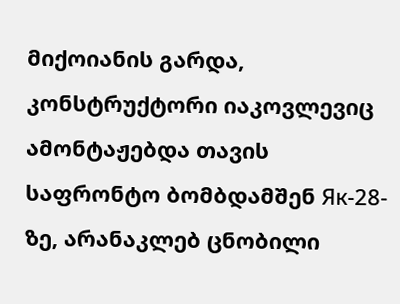მიქოიანის გარდა, კონსტრუქტორი იაკოვლევიც ამონტაჟებდა თავის საფრონტო ბომბდამშენ Як-28-ზე, არანაკლებ ცნობილი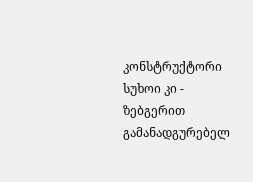კონსტრუქტორი სუხოი კი - ზებგერით გამანადგურებელ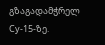გზაგადამჭრელ Су-15-ზე.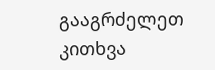გააგრძელეთ კითხვა